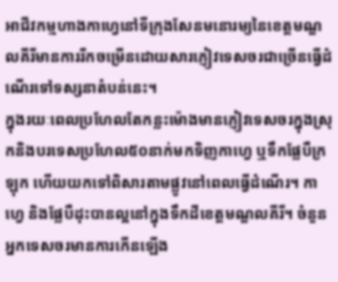អាជីវកម្មហាងកាហ្វេនៅទីក្រុងសែនមនោរម្យនៃខេត្តមណ្ឌលគីរីមានការរីកចម្រើនដោយសារភ្ញៀវទេសចរជាច្រើនធ្វើដំណើរទៅទស្សនាតំបន់នេះ។
ក្នុងរយៈពេលប្រហែលតែកន្លះម៉ោងមានភ្ញៀវទេសចរក្នុងស្រុកនិងបរទេសប្រហែល៥០នាក់មកទិញកាហ្វេ ឬទឹកផ្លែបឺក្រឡុក ហើយយកទៅពិសារតាមផ្លូវនៅពេលធ្វើដំណើរ។ កាហ្វេ និងផ្លែបឺដុះបានល្អនៅក្នុងទឹកដីខេត្តមណ្ឌលគីរី។ ចំនួនអ្នកទេសចរមានការកើនឡើង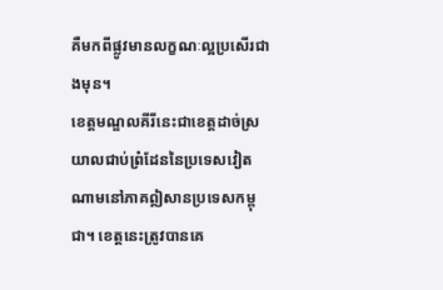គឺមកពីផ្លូវមានលក្ខណៈល្អប្រសើរជាងមុន។
ខេត្តមណ្ឌលគីរីនេះជាខេត្តដាច់ស្រយាលជាប់ព្រំដែននៃប្រទេសវៀតណាមនៅភាគឦសានប្រទេសកម្ពុជា។ ខេត្តនេះត្រូវបានគេ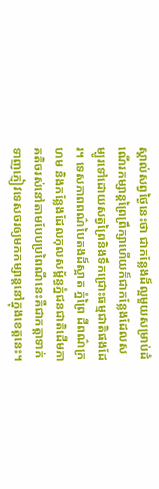ស្គាល់សព្វថ្ងៃនេះថា ជាកន្លែងដ៏ល្អមួយសម្រាប់ដំណើរកម្សាន្តព្រៃព្រឹក្សាហើយក៏ជាកន្លែងដែលសម្បូរទៅដោយសត្វព្រៃនិងទឹកជ្រោះធម្មជាតិផងដែរ។ ទេសភាពពណ៌បៃតងដ៏ស្អាត ភ្នំព្រៃ ដីពណ៌ក្រហម និងកន្លែងដែលកុលសម្ព័ន្ធភ្នំជនជាតិដើមភាគតិចរស់នៅតាមបែបប្រពៃណីនេះគឺជាកត្តាទាក់ទាញភ្ញៀវទេសចរឲ្យមកកម្សាន្តនៅក្នុងខេត្តនេះ។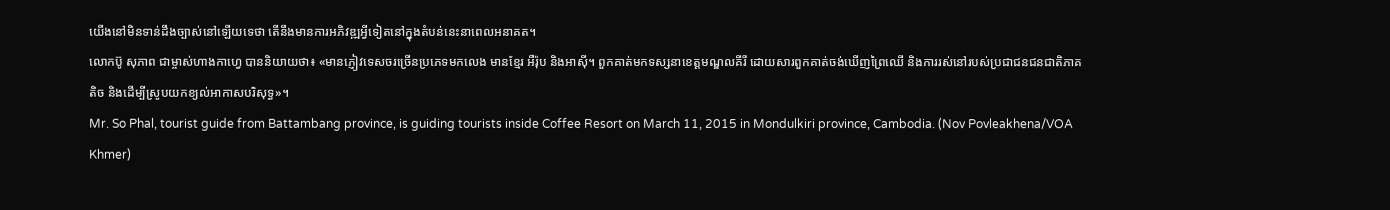យើងនៅមិនទាន់ដឹងច្បាស់នៅឡើយទេថា តើនឹងមានការអភិវឌ្ឍអ្វីទៀតនៅក្នុងតំបន់នេះនាពេលអនាគត។
លោកប៊ូ សុភាព ជាម្ចាស់ហាងកាហ្វេ បាននិយាយថា៖ «មានភ្ញៀវទេសចរច្រើនប្រភេទមកលេង មានខ្មែរ អឺរ៉ុប និងអាស៊ី។ ពួកគាត់មកទស្សនាខេត្តមណ្ឌលគីរី ដោយសារពួកគាត់ចង់ឃើញព្រៃឈើ និងការរស់នៅរបស់ប្រជាជនជនជាតិភាគតិច និងដើម្បីស្រូបយកខ្យល់អាកាសបរិសុទ្ធ»។
Mr. So Phal, tourist guide from Battambang province, is guiding tourists inside Coffee Resort on March 11, 2015 in Mondulkiri province, Cambodia. (Nov Povleakhena/VOA Khmer)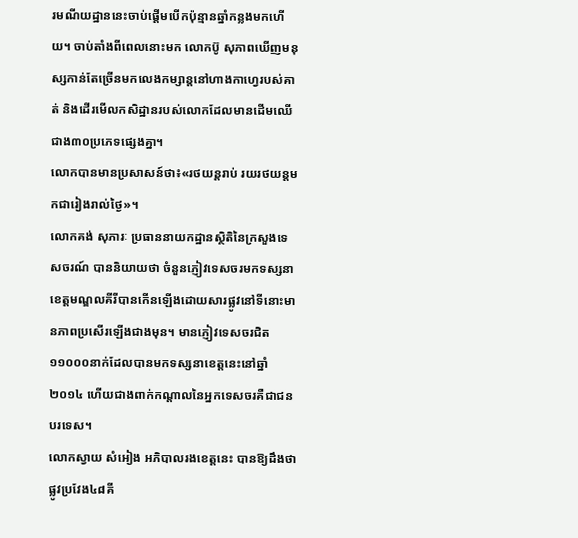រមណីយដ្ឋាននេះចាប់ផ្តើមបើកប៉ុន្មានឆ្នាំកន្លងមកហើយ។ ចាប់តាំងពីពេលនោះមក លោកប៊ូ សុភាពឃើញមនុស្សកាន់តែច្រើនមកលេងកម្សាន្តនៅហាងកាហ្វេរបស់គាត់ និងដើរមើលកសិដ្ឋានរបស់លោកដែលមានដើមឈើជាង៣០ប្រភេទផ្សេងគ្នា។
លោកបានមានប្រសាសន៍ថា៖«រថយន្តរាប់ រយរថយន្តមកជារៀងរាល់ថ្ងៃ»។
លោកគង់ សុភារៈ ប្រធាននាយកដ្ឋានស្ថិតិនៃក្រសួងទេសចរណ៍ បាននិយាយថា ចំនួនភ្ញៀវទេសចរមកទស្សនាខេត្តមណ្ឌលគីរីបានកើនឡើងដោយសារផ្លូវនៅទីនោះមានភាពប្រសើរឡើងជាងមុន។ មានភ្ញៀវទេសចរជិត១១០០០នាក់ដែលបានមកទស្សនាខេត្តនេះនៅឆ្នាំ២០១៤ ហើយជាងពាក់កណ្តាលនៃអ្នកទេសចរគឺជាជនបរទេស។
លោកស្វាយ សំអៀង អភិបាលរងខេត្តនេះ បានឱ្យដឹងថា ផ្លូវប្រវែង៤៨គី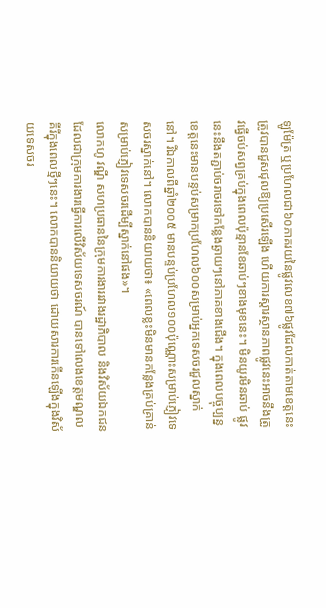ឡូម៉ែត្រ ឬប្រហែលជា៦០ភាគរយនៃផ្លូវលេខ៧៦ផ្លូវដែលកាត់តាមខេត្តនេះ ត្រូវបានជួសជុលឱ្យប្រសើរឡើង ហើយការស្តារស្ថានភាពផ្លូវនេះអាចនឹងត្រូវធ្វើចប់សព្វគ្រប់ក្នុងពេលប៉ុន្មានខែឆាប់ៗខាងមុខនេះ។ មិនយូរមិនឆាប់ ផ្លូវនេះនឹងតភ្ជាប់ចរាចរទៅកន្លែងឆ្ងាយៗនៅភាគខាងជើង។ ក្នុងពេលបច្ចុប្បន្ន ខេត្តនេះមានបន្ទប់សម្រាកប្រហែល៦០០សម្រាប់អ្នកទេសចរជួលស្នាក់នៅ។ រីឯកាលពីឆ្នាំ២០០៥ មានបន្ទប់ប្រហែល១០០ប៉ុណ្ណោះសម្រាប់ភ្ញៀវទេសចរស្នាក់នៅ។ លោកបាននិយាយថា៖ «ពេលខ្លះមិនមានកន្លែងគ្រប់គ្រាន់សម្រាប់ភ្ញៀវទេសចរដើម្បីស្នាក់នៅផង»។
លោកហូ វណ្ឌី សហប្រធាននៃក្រុមការងាររវាងរដ្ឋាភិបាល និងវិស័យឯកជន ដែលជាក្រុមការងារធ្វើការលើវិស័យទេសចរណ៍ បានទៅលេងខេត្តមណ្ឌលគីរីក្នុងពេលថ្មីៗនេះ។ លោកបាននិយាយថា ដោយសារការកើនឡើងក្នុងវិស័យទេសចរ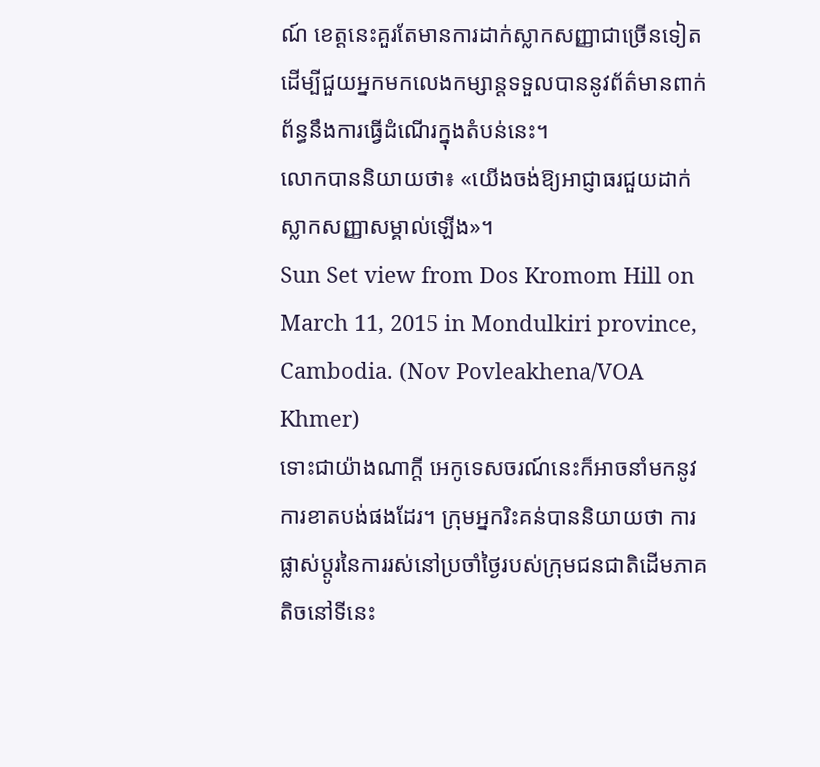ណ៍ ខេត្តនេះគួរតែមានការដាក់ស្លាកសញ្ញាជាច្រើនទៀតដើម្បីជួយអ្នកមកលេងកម្សាន្តទទួលបាននូវព័ត៌មានពាក់ព័ន្ធនឹងការធ្វើដំណើរក្នុងតំបន់នេះ។
លោកបាននិយាយថា៖ «យើងចង់ឱ្យអាជ្ញាធរជួយដាក់ស្លាកសញ្ញាសម្គាល់ឡើង»។
Sun Set view from Dos Kromom Hill on March 11, 2015 in Mondulkiri province, Cambodia. (Nov Povleakhena/VOA Khmer)
ទោះជាយ៉ាងណាក្តី អេកូទេសចរណ៍នេះក៏អាចនាំមកនូវការខាតបង់ផងដែរ។ ក្រុមអ្នករិះគន់បាននិយាយថា ការផ្លាស់ប្តូរនៃការរស់នៅប្រចាំថ្ងៃរបស់ក្រុមជនជាតិដើមភាគតិចនៅទីនេះ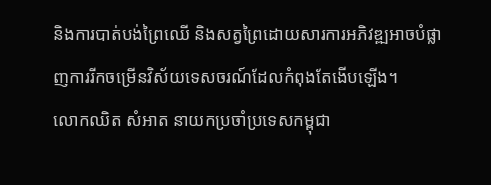និងការបាត់បង់ព្រៃឈើ និងសត្វព្រៃដោយសារការអភិវឌ្ឍអាចបំផ្លាញការរីកចម្រើនវិស័យទេសចរណ៍ដែលកំពុងតែងើបឡើង។
លោកឈិត សំអាត នាយកប្រចាំប្រទេសកម្ពុជា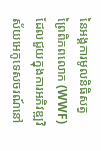នៃអង្គការមូលនិធិសត្វព្រៃពិភពលោក (WWF) ដែលជួយក្នុងការអភិវឌ្ឍវិស័យអេកូទេសចរណ៍នៅ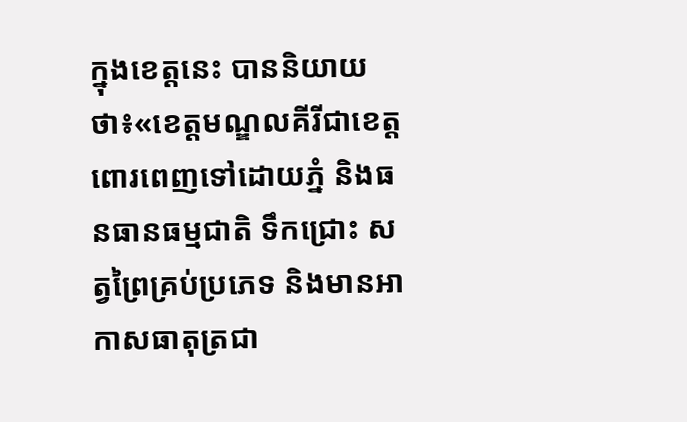ក្នុងខេត្តនេះ បាននិយាយថា៖«ខេត្តមណ្ឌលគីរីជាខេត្តពោរពេញទៅដោយភ្នំ និងធនធានធម្មជាតិ ទឹកជ្រោះ សត្វព្រៃគ្រប់ប្រភេទ និងមានអាកាសធាតុត្រជា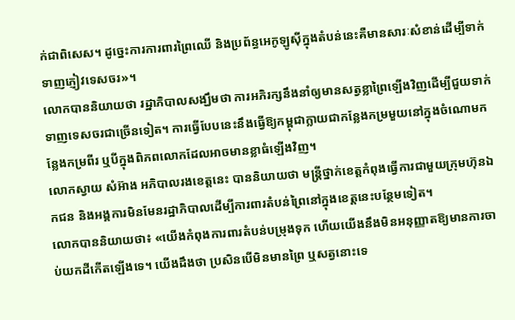ក់ជាពិសេស។ ដូច្នេះការការពារព្រៃឈើ និងប្រព័ន្ធអេកូឡូស៊ីក្នុងតំបន់នេះគឺមានសារៈសំខាន់ដើម្បីទាក់ទាញភ្ញៀវទេសចរ»។
លោកបាននិយាយថា រដ្ឋាភិបាលសង្ឃឹមថា ការអភិរក្សនឹងនាំឲ្យមានសត្វខ្លាព្រៃឡើងវិញដើម្បីជួយទាក់ទាញទេសចរជាច្រើនទៀត។ ការធ្វើបែបនេះនឹងធ្វើឱ្យកម្ពុជាក្លាយជាកន្លែងកម្រមួយនៅក្នុងចំណោមកន្លែងកម្រពីរ ឬបីក្នុងពិភពលោកដែលអាចមានខ្លាធំឡើងវិញ។
លោកស្វាយ សំអ៊ាង អភិបាលរងខេត្តនេះ បាននិយាយថា មន្ត្រីថ្នាក់ខេត្តកំពុងធ្វើការជាមួយក្រុមហ៊ុនឯកជន និងអង្គការមិនមែនរដ្ឋាភិបាលដើម្បីការពារតំបន់ព្រៃនៅក្នុងខេត្តនេះបន្ថែមទៀត។
លោកបាននិយាយថា៖ «យើងកំពុងការពារតំបន់បម្រុងទុក ហើយយើងនឹងមិនអនុញ្ញាតឱ្យមានការចាប់យកដីកើតឡើងទេ។ យើងដឹងថា ប្រសិនបើមិនមានព្រៃ ឬសត្វនោះទេ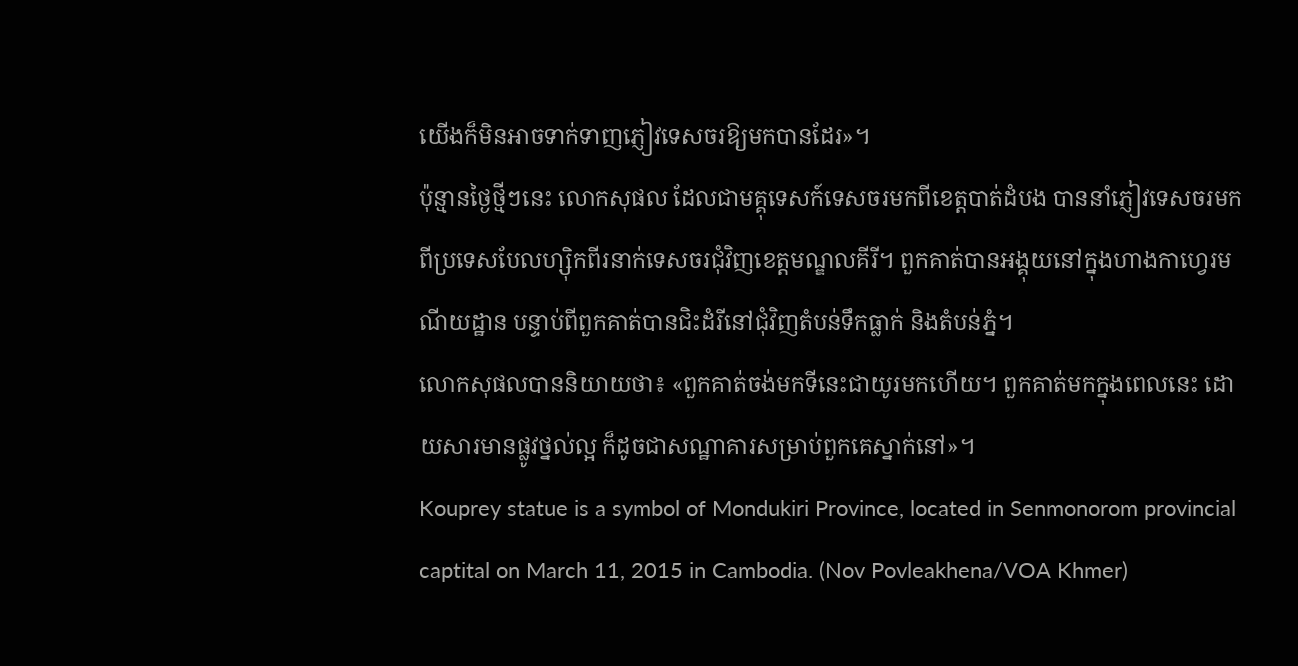យើងក៏មិនអាចទាក់ទាញភ្ញៀវទេសចរឱ្យមកបានដែរ»។
ប៉ុន្មានថ្ងៃថ្មីៗនេះ លោកសុផល ដែលជាមគ្គុទេសក៍ទេសចរមកពីខេត្តបាត់ដំបង បាននាំភ្ញៀវទេសចរមកពីប្រទេសបែលហ្ស៊ិកពីរនាក់ទេសចរជុំវិញខេត្តមណ្ឌលគីរី។ ពួកគាត់បានអង្គុយនៅក្នុងហាងកាហ្វេរមណីយដ្ឋាន បន្ទាប់ពីពួកគាត់បានជិះដំរីនៅជុំវិញតំបន់ទឹកធ្លាក់ និងតំបន់ភ្នំ។
លោកសុផលបាននិយាយថា៖ «ពួកគាត់ចង់មកទីនេះជាយូរមកហើយ។ ពួកគាត់មកក្នុងពេលនេះ ដោយសារមានផ្លូវថ្នល់ល្អ ក៏ដូចជាសណ្ឋាគារសម្រាប់ពួកគេស្នាក់នៅ»។
Kouprey statue is a symbol of Mondukiri Province, located in Senmonorom provincial captital on March 11, 2015 in Cambodia. (Nov Povleakhena/VOA Khmer)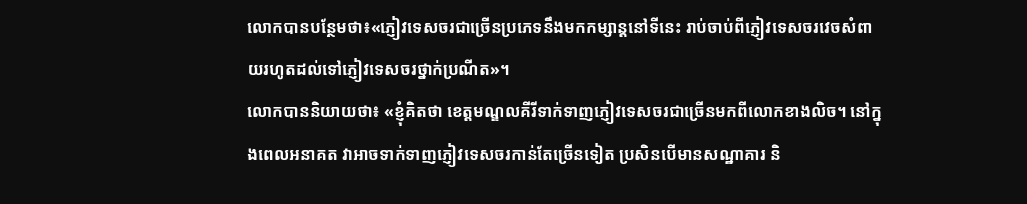លោកបានបន្ថែមថា៖«ភ្ញៀវទេសចរជាច្រើនប្រភេទនឹងមកកម្សាន្តនៅទីនេះ រាប់ចាប់ពីភ្ញៀវទេសចរវេចសំពាយរហូតដល់ទៅភ្ញៀវទេសចរថ្នាក់ប្រណីត»។
លោកបាននិយាយថា៖ «ខ្ញុំគិតថា ខេត្តមណ្ឌលគីរីទាក់ទាញភ្ញៀវទេសចរជាច្រើនមកពីលោកខាងលិច។ នៅក្នុងពេលអនាគត វាអាចទាក់ទាញភ្ញៀវទេសចរកាន់តែច្រើនទៀត ប្រសិនបើមានសណ្ឋាគារ និ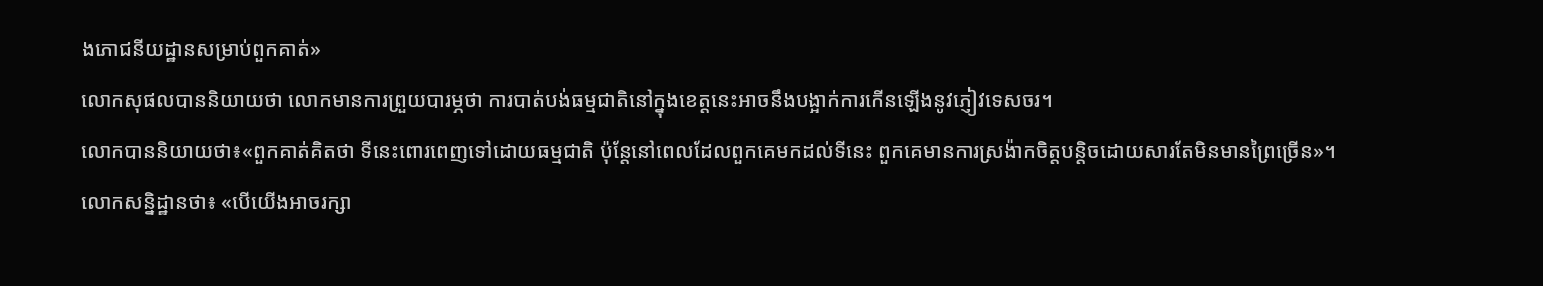ងភោជនីយដ្ឋានសម្រាប់ពួកគាត់»
លោកសុផលបាននិយាយថា លោកមានការព្រួយបារម្ភថា ការបាត់បង់ធម្មជាតិនៅក្នុងខេត្តនេះអាចនឹងបង្អាក់ការកើនឡើងនូវភ្ញៀវទេសចរ។
លោកបាននិយាយថា៖«ពួកគាត់គិតថា ទីនេះពោរពេញទៅដោយធម្មជាតិ ប៉ុន្តែនៅពេលដែលពួកគេមកដល់ទីនេះ ពួកគេមានការស្រង៉ាកចិត្តបន្តិចដោយសារតែមិនមានព្រៃច្រើន»។
លោកសន្និដ្ឋានថា៖ «បើយើងអាចរក្សា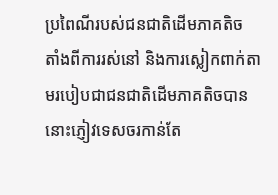ប្រពៃណីរបស់ជនជាតិដើមភាគតិច តាំងពីការរស់នៅ និងការស្លៀកពាក់តាមរបៀបជាជនជាតិដើមភាគតិចបាន នោះភ្ញៀវទេសចរកាន់តែ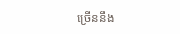ច្រើននឹង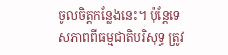ចូលចិត្តកន្លែងនេះ។ ប៉ុន្តែទេសភាពពីធម្មជាតិបរិសុទ្ធ ត្រូវ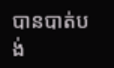បានបាត់បង់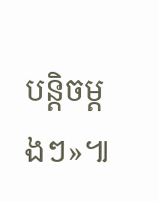បន្តិចម្តងៗ»៕